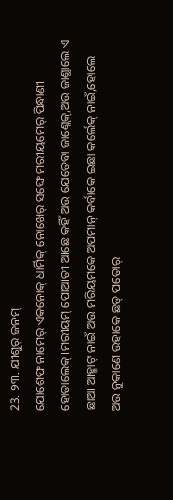23. ୨୩. ଯୀଶୁର୍ ଜନମ୍
ଯୋଶେଫ ନାମେର୍ ଏକନୋକ୍ ଧାର୍ମିକ୍ ନୋଖେର୍ ସଙ୍ଘେ ମରୀୟମେର୍ ପିନ୍ଧାଣୀ ହୋତାଲେକ୍।ମରୀୟମ୍ ପୋଆତୀ ଆଛେ କହିଁ ଅଉ ଯେତେବା ଜାଣ୍ଲେକ୍,ଅଉ ଜାଣ୍ଥାଲେ ଏ ଛାଆ ଆହ୍ମାଟ୍ ନାଇଁ ଅଉ ମରିୟମକେ ଅପମାନ୍ କର୍ବାକେ ଇଛା କର୍ଲେକ୍ ନାଇଁ,ହୋଲେ ଅଉ ନୁକାଣେ ଉହାକେ ଛଡ୍ ପତୋର୍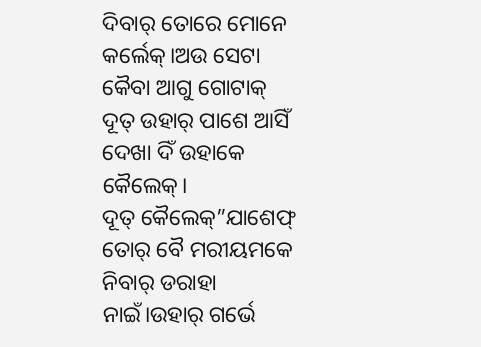ଦିବାର୍ ତୋରେ ମୋନେ କର୍ଲେକ୍।ଅଉ ସେଟା କୈବା ଆଗୁ ଗୋଟାକ୍ ଦୂତ୍ ଉହାର୍ ପାଶେ ଆସିଁ ଦେଖା ଦିଁ ଉହାକେ କୈଲେକ୍।
ଦୂତ୍ କୈଲେକ୍”ଯାଶେଫ୍ ତୋର୍ ବୈ ମରୀୟମକେ ନିବାର୍ ଡରାହା ନାଇଁ।ଉହାର୍ ଗର୍ଭେ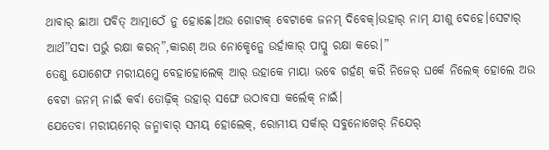ଥାବାର୍ ଛାଆ ପବିତ୍ ଆତ୍ମାଠେଁ ନୁ ହୋଛେ।ଅଉ ଗୋଟାକ୍ ବେଟାକେ ଜନମ୍ ଦିବେକ୍।ଉହାର୍ ନାମ୍ ଯୀଶୁ ଦେହେ।ସେଟାର୍ ଆର୍ଥ”ସଦା ପର୍ଭୁ ରକ୍ଷା କରନ୍”,କାରଣ୍ ଅଉ ନୋକ୍ହେନ୍କେ ଉର୍ହାକାର୍ ପାପ୍ନୁ ରକ୍ଷା କରେ।”
ତେଣୁ ଯୋଶେଫ ମରୀୟମ୍କେ ବେହାହୋଲେକ୍ ଆର୍ ଉହାକେ ମାୟା ଭବେ ଗର୍ହଣ୍ କରିଁ ନିଜେର୍ ଘର୍କେ ନିଲେକ୍ ହୋଲେ ଅଉ ବେଟା ଜନମ୍ ନାଇଁ କର୍ବା ତୋଢ଼ିକ୍ ଉହାର୍ ସଙ୍ଘେ ଉଠାବସା କର୍ଲେକ୍ ନାଇଁ।
ଯେତେବା ମରୀୟମେର୍ ଜନ୍ମାବାର୍ ସମୟ୍ ହୋଲେକ୍, ରୋମୀୟ ସର୍କାର୍ ସବୁନୋଖେର୍ ନିଯେର୍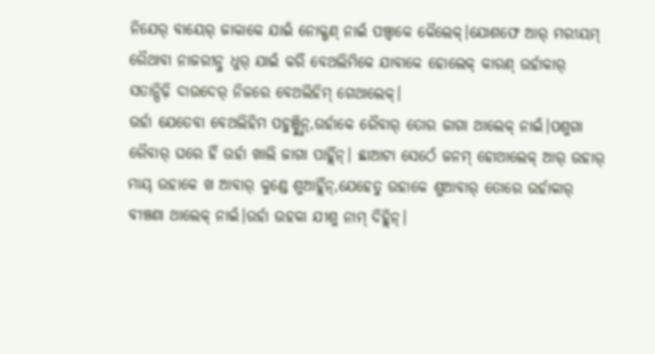ନିଯେର୍ ବାୟେର୍ ଜାକାକେ ଯାଇଁ ନୋକ୍ଗଣ୍ ନାଇଁ ପଞ୍ଚ୍ବାକେ କୈଲେକ୍।ଯୋଶଫେ ଆର୍ ମରୀୟମ୍ ରୈଥାବା ନାଜରୀତ୍ନୁ ଧୁର୍ ଯାଇଁ କରିଁ ବେଥଲିମିକେ ଯାବାକେ ହୋଲେକ୍ କାରଣ୍ ଉର୍ହାକାର୍ ସତାନ୍ପିଢ଼ି ଦାଉଦେର୍ ନିଜରେ ବେଥଲିହିମ୍ ଗେଥାଲେକ୍।
ଉର୍ହା ଯେତେବା ବେଥଲିହିମ ପହୁଞ୍ଚ୍ହ୍ଲିନ୍,ଉର୍ହାକେ ରୈବାର୍ ତୋର ଜାଗା ଥାଲେକ୍ ନାଇଁ।ପଶୁଗା ରୈବାର୍ ଘରେ ହିଁ ଉର୍ହା ଖାଲି ଜାଗା ପାହ୍ଲିଁନ୍। ଛାଆଟା ସେଠେଁ ଜନମ୍ ହୋଥାଲେକ୍ ଆର୍ ଉହାର୍ ମାୟ୍ ଉହାକେ ଖ ଆବାର୍ କୁଣ୍ଡେ ଶୁଆହ୍ଲିଁନ୍,ଯେହେତୁ ଉହାକେ ଶୁଆବାର୍ ତୋରେ ଉର୍ହାକାର୍ ବୀଞ୍ଚଣା ଥାଲେକ୍ ନାଇଁ।ଉର୍ହା ଉହକା ଯୀଶୁ ନାମ୍ ଦିହ୍ଲିନ୍।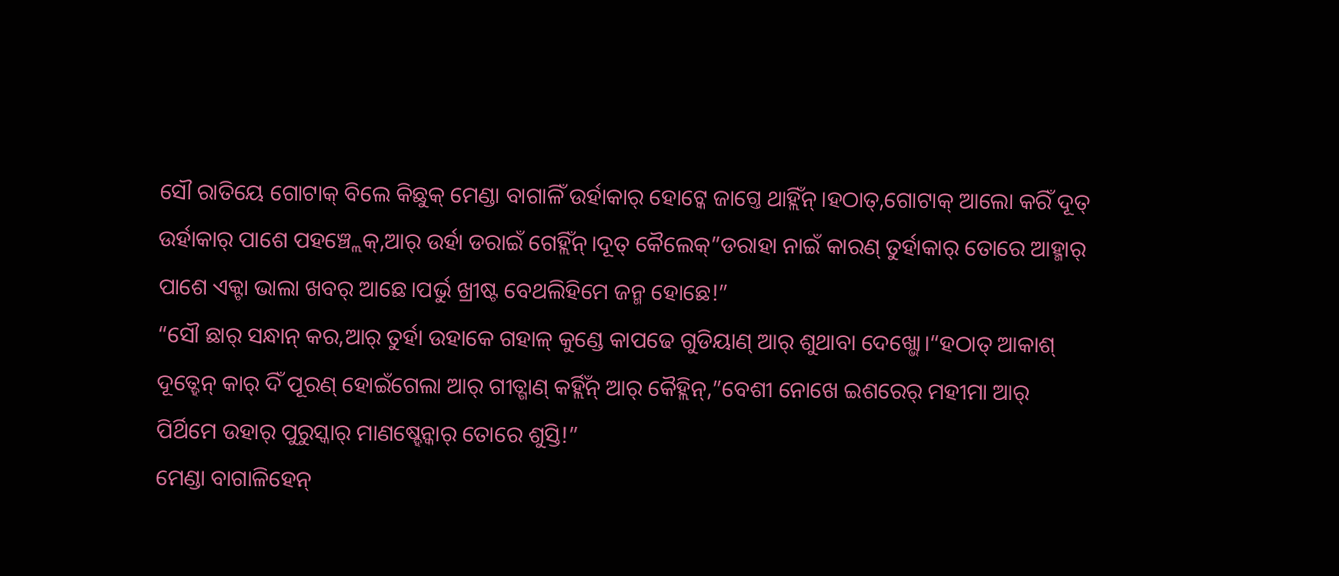ସୌ ରାତିୟେ ଗୋଟାକ୍ ବିଲେ କିଛୁକ୍ ମେଣ୍ଡା ବାଗାଳିଁ ଉର୍ହାକାର୍ ହୋଟ୍କେ ଜାଗ୍ତେ ଥାହ୍ଲିଁନ୍।ହଠାତ୍,ଗୋଟାକ୍ ଆଲୋ କରିଁ ଦୂତ୍ ଉର୍ହାକାର୍ ପାଶେ ପହଞ୍ଚ୍ଲେକ୍,ଆର୍ ଉର୍ହା ଡରାଇଁ ଗେହ୍ଲିଁନ୍।ଦୂତ୍ କୈଲେକ୍”ଡରାହା ନାଇଁ କାରଣ୍ ତୁର୍ହାକାର୍ ତୋରେ ଆହ୍ମାର୍ ପାଶେ ଏକ୍ଟା ଭାଲା ଖବର୍ ଆଛେ।ପର୍ଭୁ ଖ୍ରୀଷ୍ଟ ବେଥଲିହିମେ ଜନ୍ମ ହୋଛେ!”
“ସୌ ଛାର୍ ସନ୍ଧାନ୍ କର,ଆର୍ ତୁର୍ହା ଉହାକେ ଗହାଳ୍ କୁଣ୍ଡେ କାପଢେ ଗୁଡିୟାଣ୍ ଆର୍ ଶୁଥାବା ଦେଖ୍ଭୋ।“ହଠାତ୍ ଆକାଶ୍ ଦୂତ୍ହେନ୍ କାର୍ ଦିଁ ପୂରଣ୍ ହୋଇଁଗେଲା ଆର୍ ଗୀତ୍ଗାଣ୍ କର୍ହ୍ଲିଁନ୍ ଆର୍ କୈହ୍ଲିନ୍,”ବେଶୀ ନୋଖେ ଇଶରେର୍ ମହୀମା ଆର୍ ପିର୍ଥିମେ ଉହାର୍ ପୁରୁସ୍କାର୍ ମାଣଷ୍ହେନ୍କାର୍ ତୋରେ ଶୁସ୍ତି!”
ମେଣ୍ଡା ବାଗାଳିହେନ୍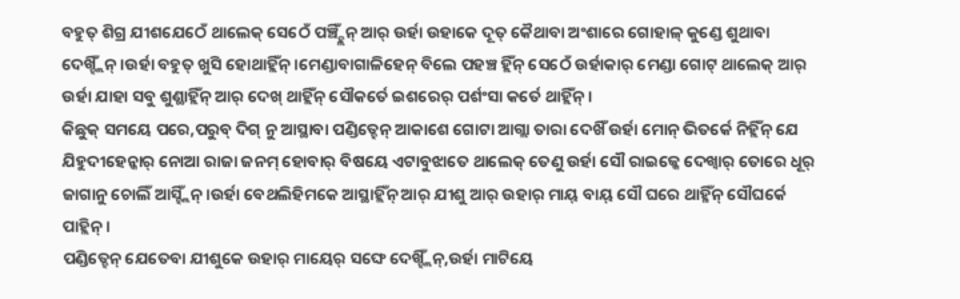ବହୁତ୍ ଶିଗ୍ର ଯୀଶଯେଠେଁ ଥାଲେକ୍ ସେଠେଁ ପଞ୍ଚ୍ହ୍ଲିଁନ୍ ଆର୍ ଉର୍ହା ଉହାକେ ଦୂତ୍ କୈଥାବା ଅଂଶାରେ ଗୋହାଳ୍ କୁଣ୍ଡେ ଶୁଥାବା ଦେଖ୍ହ୍ଲିଁନ୍।ଉର୍ହା ବହୁତ୍ ଖୁସି ହୋଥାହ୍ଲିଁନ୍।ମେଣ୍ଡାବାଗାଳିହେନ୍ ବିଲେ ପହଞ୍ଚ ହ୍ଲିଁନ୍ ସେଠେଁ ଉର୍ହାକାର୍ ମେଣ୍ଡା ଗୋଟ୍ ଥାଲେକ୍ ଆର୍ ଉର୍ହା ଯାହା ସବୁ ଶୁଣ୍ଥାହ୍ଲିଁନ୍ ଆର୍ ଦେଖ୍ ଥାହ୍ଲିଁନ୍ ସୌକର୍ତେ ଇଶରେର୍ ପର୍ଶଂସା କର୍ତେ ଥାହ୍ଲିଁନ୍।
କିଛୁକ୍ ସମୟେ ପରେ,ପରୁବ୍ ଦିଗ୍ ନୁ ଆସ୍ଥାବା ପଣ୍ଡିତ୍ହେନ୍ ଆକାଶେ ଗୋଟା ଆଗ୍ଲା ତାରା ଦେଖିଁ ଉର୍ହା ମୋନ୍ ଭିତର୍କେ ନିହ୍ଲିଁନ୍ ଯେ ଯିହୁଦୀହେନ୍କାର୍ ନୋଆ ରାଜା ଜନମ୍ ହୋବାର୍ ବିଷୟେ ଏଟାବୁଝାତେ ଥାଲେକ୍ ତେଣୁ ଉର୍ହା ସୌ ରାଇଜ୍କେ ଦେଖ୍ବାର୍ ତୋରେ ଧୂର୍ ଜାଗାନୁ ଚୋଲିଁ ଆସ୍ହ୍ଲିଁନ୍।ଉର୍ହା ବେଥଲିହିମକେ ଆସ୍ଥାହ୍ଲିଁନ୍ ଆର୍ ଯୀଶୁ ଆର୍ ଉହାର୍ ମାୟ୍ ବାୟ୍ ସୌ ଘରେ ଥାହ୍ଳିଁନ୍ ସୌଘର୍କେ ପାହ୍ଲିନ୍।
ପଣ୍ଡିତ୍ହେନ୍ ଯେତେବା ଯୀଶୁକେ ଉହାର୍ ମାୟେର୍ ସଙ୍ଘେ ଦେଖ୍ହ୍ଲିଁନ୍,ଉର୍ହା ମାଟିୟେ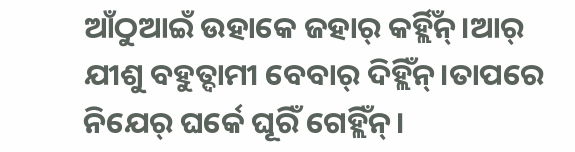ଆଁଠୁଆଇଁ ଉହାକେ ଜହାର୍ କର୍ହ୍ଲିଁନ୍।ଆର୍ ଯୀଶୁ ବହୁତ୍ଦାମୀ ବେବାର୍ ଦିହ୍ଲିଁନ୍।ତାପରେ ନିଯେର୍ ଘର୍କେ ଘୂରିଁ ଗେହ୍ଲିଁନ୍।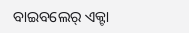ବାଇବଲେର୍ ଏକ୍ଟା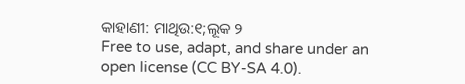କାହାଣୀ: ମାଥିଉ:୧;ଲୂକ ୨
Free to use, adapt, and share under an open license (CC BY-SA 4.0).